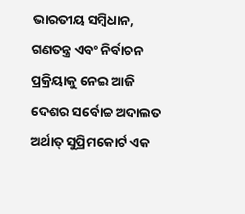ଭାରତୀୟ ସମ୍ବିଧାନ, ଗଣତନ୍ତ୍ର ଏବଂ ନିର୍ବାଚନ ପ୍ରକ୍ରିୟାକୁ ନେଇ ଆଜି ଦେଶର ସର୍ବୋଚ୍ଚ ଅଦାଲତ ଅର୍ଥାତ୍ ସୁପ୍ରିମକୋର୍ଟ ଏକ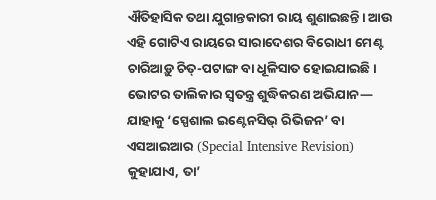ଐତିହାସିକ ତଥା ଯୁଗାନ୍ତକାରୀ ରାୟ ଶୁଣାଇଛନ୍ତି। ଆଉ ଏହି ଗୋଟିଏ ରାୟରେ ସାରାଦେଶର ବିରୋଧୀ ମେଣ୍ଟ ଚାରିଆଡ଼ୁ ଚିତ୍-ପଟାଙ୍ଗ ବା ଧୂଳିସାତ ହୋଇଯାଇଛି। ଭୋଟର ତାଲିକାର ସ୍ୱତନ୍ତ୍ର ଶୁଦ୍ଧିକରଣ ଅଭିଯାନ— ଯାହାକୁ ‘ସ୍ପେଶାଲ ଇଣ୍ଟେନସିଭ୍ ରିଭିଜନ’ ବା ଏସଆଇଆର (Special Intensive Revision) କୁହାଯାଏ, ତା’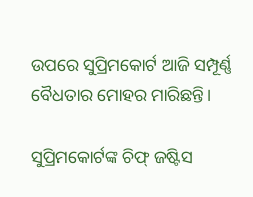ଉପରେ ସୁପ୍ରିମକୋର୍ଟ ଆଜି ସମ୍ପୂର୍ଣ୍ଣ ବୈଧତାର ମୋହର ମାରିଛନ୍ତି।

ସୁପ୍ରିମକୋର୍ଟଙ୍କ ଚିଫ୍ ଜଷ୍ଟିସ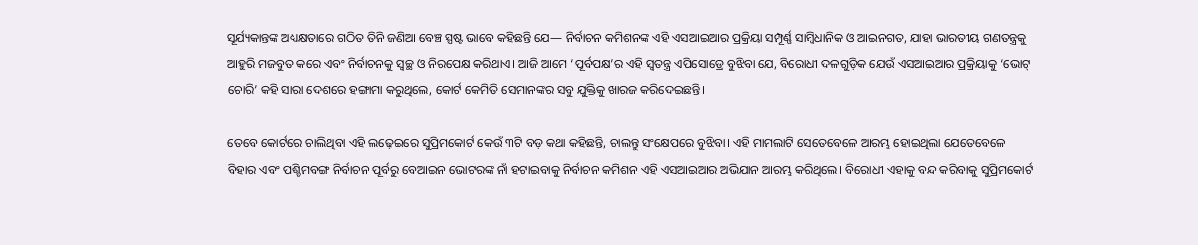ସୂର୍ଯ୍ୟକାନ୍ତଙ୍କ ଅଧ୍ୟକ୍ଷତାରେ ଗଠିତ ତିନି ଜଣିଆ ବେଞ୍ଚ ସ୍ପଷ୍ଟ ଭାବେ କହିଛନ୍ତି ଯେ— ନିର୍ବାଚନ କମିଶନଙ୍କ ଏହି ଏସଆଇଆର ପ୍ରକ୍ରିୟା ସମ୍ପୂର୍ଣ୍ଣ ସାମ୍ବିଧାନିକ ଓ ଆଇନଗତ, ଯାହା ଭାରତୀୟ ଗଣତନ୍ତ୍ରକୁ ଆହୁରି ମଜବୁତ କରେ ଏବଂ ନିର୍ବାଚନକୁ ସ୍ୱଚ୍ଛ ଓ ନିରପେକ୍ଷ କରିଥାଏ। ଆଜି ଆମେ ‘ପୂର୍ବପକ୍ଷ’ର ଏହି ସ୍ୱତନ୍ତ୍ର ଏପିସୋଡ୍ରେ ବୁଝିବା ଯେ, ବିରୋଧୀ ଦଳଗୁଡ଼ିକ ଯେଉଁ ଏସଆଇଆର ପ୍ରକ୍ରିୟାକୁ ‘ଭୋଟ୍ ଚୋରି’ କହି ସାରା ଦେଶରେ ହଙ୍ଗାମା କରୁଥିଲେ, କୋର୍ଟ କେମିତି ସେମାନଙ୍କର ସବୁ ଯୁକ୍ତିକୁ ଖାରଜ କରିଦେଇଛନ୍ତି।

ତେବେ କୋର୍ଟରେ ଚାଲିଥିବା ଏହି ଲଢ଼େଇରେ ସୁପ୍ରିମକୋର୍ଟ କେଉଁ ୩ଟି ବଡ଼ କଥା କହିଛନ୍ତି, ଚାଲନ୍ତୁ ସଂକ୍ଷେପରେ ବୁଝିବା। ଏହି ମାମଲାଟି ସେତେବେଳେ ଆରମ୍ଭ ହୋଇଥିଲା ଯେତେବେଳେ ବିହାର ଏବଂ ପଶ୍ଚିମବଙ୍ଗ ନିର୍ବାଚନ ପୂର୍ବରୁ ବେଆଇନ ଭୋଟରଙ୍କ ନାଁ ହଟାଇବାକୁ ନିର୍ବାଚନ କମିଶନ ଏହି ଏସଆଇଆର ଅଭିଯାନ ଆରମ୍ଭ କରିଥିଲେ। ବିରୋଧୀ ଏହାକୁ ବନ୍ଦ କରିବାକୁ ସୁପ୍ରିମକୋର୍ଟ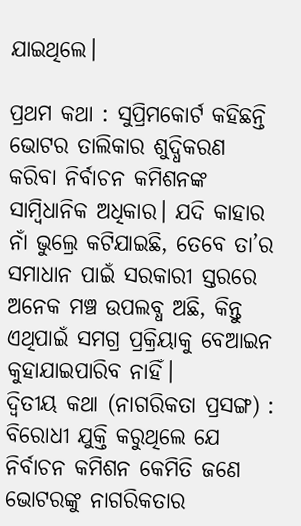ଯାଇଥିଲେ।

ପ୍ରଥମ କଥା : ସୁପ୍ରିମକୋର୍ଟ କହିଛନ୍ତି ଭୋଟର ତାଲିକାର ଶୁଦ୍ଧିକରଣ କରିବା ନିର୍ବାଚନ କମିଶନଙ୍କ ସାମ୍ବିଧାନିକ ଅଧିକାର। ଯଦି କାହାର ନାଁ ଭୁଲ୍ରେ କଟିଯାଇଛି, ତେବେ ତା’ର ସମାଧାନ ପାଇଁ ସରକାରୀ ସ୍ତରରେ ଅନେକ ମଞ୍ଚ ଉପଲବ୍ଧ ଅଛି, କିନ୍ତୁ ଏଥିପାଇଁ ସମଗ୍ର ପ୍ରକ୍ରିୟାକୁ ବେଆଇନ କୁହାଯାଇପାରିବ ନାହିଁ।
ଦ୍ୱିତୀୟ କଥା (ନାଗରିକତା ପ୍ରସଙ୍ଗ) : ବିରୋଧୀ ଯୁକ୍ତି କରୁଥିଲେ ଯେ ନିର୍ବାଚନ କମିଶନ କେମିତି ଜଣେ ଭୋଟରଙ୍କୁ ନାଗରିକତାର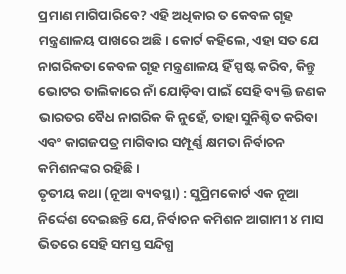ପ୍ରମାଣ ମାଗିପାରିବେ? ଏହି ଅଧିକାର ତ କେବଳ ଗୃହ ମନ୍ତ୍ରଣାଳୟ ପାଖରେ ଅଛି। କୋର୍ଟ କହିଲେ, ଏହା ସତ ଯେ ନାଗରିକତା କେବଳ ଗୃହ ମନ୍ତ୍ରଣାଳୟ ହିଁ ସ୍ପଷ୍ଟ କରିବ, କିନ୍ତୁ ଭୋଟର ତାଲିକାରେ ନାଁ ଯୋଡ଼ିବା ପାଇଁ ସେହି ବ୍ୟକ୍ତି ଜଣକ ଭାରତର ବୈଧ ନାଗରିକ କି ନୁହେଁ, ତାହା ସୁନିଶ୍ଚିତ କରିବା ଏବଂ କାଗଜପତ୍ର ମାଗିବାର ସମ୍ପୂର୍ଣ୍ଣ କ୍ଷମତା ନିର୍ବାଚନ କମିଶନଙ୍କର ରହିଛି।
ତୃତୀୟ କଥା (ନୂଆ ବ୍ୟବସ୍ଥା) : ସୁପ୍ରିମକୋର୍ଟ ଏକ ନୂଆ ନିର୍ଦ୍ଦେଶ ଦେଇଛନ୍ତି ଯେ, ନିର୍ବାଚନ କମିଶନ ଆଗାମୀ ୪ ମାସ ଭିତରେ ସେହି ସମସ୍ତ ସନ୍ଦିଗ୍ଧ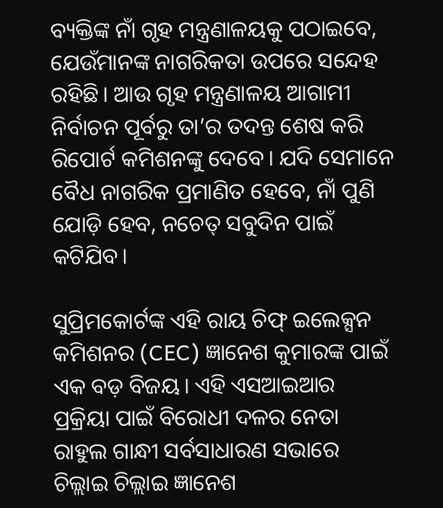ବ୍ୟକ୍ତିଙ୍କ ନାଁ ଗୃହ ମନ୍ତ୍ରଣାଳୟକୁ ପଠାଇବେ, ଯେଉଁମାନଙ୍କ ନାଗରିକତା ଉପରେ ସନ୍ଦେହ ରହିଛି। ଆଉ ଗୃହ ମନ୍ତ୍ରଣାଳୟ ଆଗାମୀ ନିର୍ବାଚନ ପୂର୍ବରୁ ତା’ର ତଦନ୍ତ ଶେଷ କରି ରିପୋର୍ଟ କମିଶନଙ୍କୁ ଦେବେ। ଯଦି ସେମାନେ ବୈଧ ନାଗରିକ ପ୍ରମାଣିତ ହେବେ, ନାଁ ପୁଣି ଯୋଡ଼ି ହେବ, ନଚେତ୍ ସବୁଦିନ ପାଇଁ କଟିଯିବ।

ସୁପ୍ରିମକୋର୍ଟଙ୍କ ଏହି ରାୟ ଚିଫ୍ ଇଲେକ୍ସନ କମିଶନର (CEC) ଜ୍ଞାନେଶ କୁମାରଙ୍କ ପାଇଁ ଏକ ବଡ଼ ବିଜୟ। ଏହି ଏସଆଇଆର ପ୍ରକ୍ରିୟା ପାଇଁ ବିରୋଧୀ ଦଳର ନେତା ରାହୁଲ ଗାନ୍ଧୀ ସର୍ବସାଧାରଣ ସଭାରେ ଚିଲ୍ଲାଇ ଚିଲ୍ଲାଇ ଜ୍ଞାନେଶ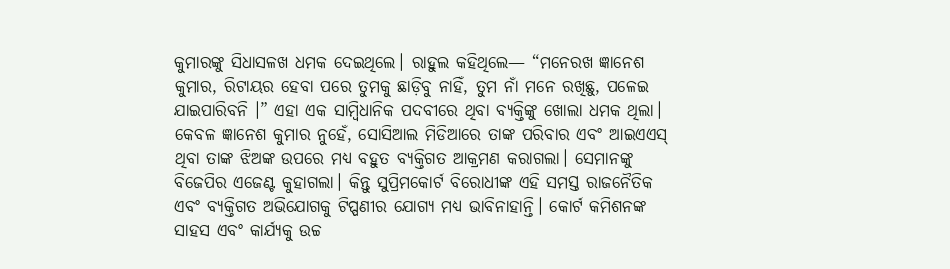କୁମାରଙ୍କୁ ସିଧାସଳଖ ଧମକ ଦେଇଥିଲେ। ରାହୁଲ କହିଥିଲେ— “ମନେରଖ ଜ୍ଞାନେଶ କୁମାର, ରିଟାୟର ହେବା ପରେ ତୁମକୁ ଛାଡ଼ିବୁ ନାହିଁ, ତୁମ ନାଁ ମନେ ରଖିଛୁ, ପଳେଇ ଯାଇପାରିବନି ।” ଏହା ଏକ ସାମ୍ବିଧାନିକ ପଦବୀରେ ଥିବା ବ୍ୟକ୍ତିଙ୍କୁ ଖୋଲା ଧମକ ଥିଲା।
କେବଳ ଜ୍ଞାନେଶ କୁମାର ନୁହେଁ, ସୋସିଆଲ ମିଡିଆରେ ତାଙ୍କ ପରିବାର ଏବଂ ଆଇଏଏସ୍ ଥିବା ତାଙ୍କ ଝିଅଙ୍କ ଉପରେ ମଧ୍ୟ ବହୁତ ବ୍ୟକ୍ତିଗତ ଆକ୍ରମଣ କରାଗଲା। ସେମାନଙ୍କୁ ବିଜେପିର ଏଜେଣ୍ଟ କୁହାଗଲା। କିନ୍ତୁ ସୁପ୍ରିମକୋର୍ଟ ବିରୋଧୀଙ୍କ ଏହି ସମସ୍ତ ରାଜନୈତିକ ଏବଂ ବ୍ୟକ୍ତିଗତ ଅଭିଯୋଗକୁ ଟିପ୍ପଣୀର ଯୋଗ୍ୟ ମଧ୍ୟ ଭାବିନାହାନ୍ତି। କୋର୍ଟ କମିଶନଙ୍କ ସାହସ ଏବଂ କାର୍ଯ୍ୟକୁ ଉଚ୍ଚ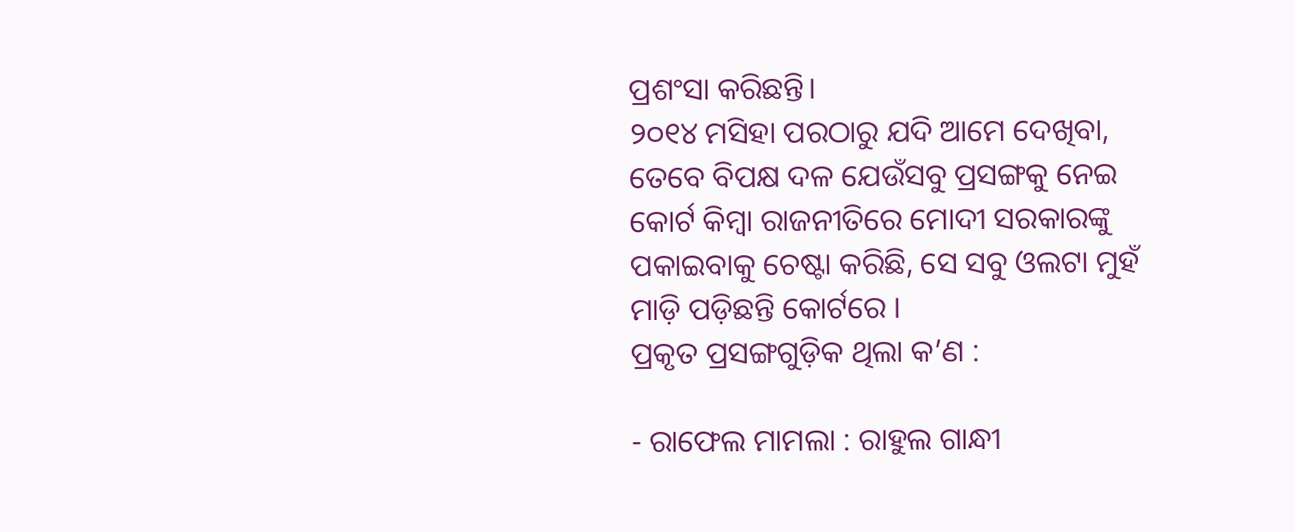ପ୍ରଶଂସା କରିଛନ୍ତି।
୨୦୧୪ ମସିହା ପରଠାରୁ ଯଦି ଆମେ ଦେଖିବା, ତେବେ ବିପକ୍ଷ ଦଳ ଯେଉଁସବୁ ପ୍ରସଙ୍ଗକୁ ନେଇ କୋର୍ଟ କିମ୍ବା ରାଜନୀତିରେ ମୋଦୀ ସରକାରଙ୍କୁ ପକାଇବାକୁ ଚେଷ୍ଟା କରିଛି, ସେ ସବୁ ଓଲଟା ମୁହଁ ମାଡ଼ି ପଡ଼ିଛନ୍ତି କୋର୍ଟରେ ।
ପ୍ରକୃତ ପ୍ରସଙ୍ଗଗୁଡ଼ିକ ଥିଲା କ’ଣ :

- ରାଫେଲ ମାମଲା : ରାହୁଲ ଗାନ୍ଧୀ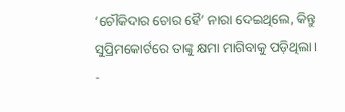‘ଚୌକିଦାର ଚୋର ହୈ’ ନାରା ଦେଇଥିଲେ, କିନ୍ତୁ ସୁପ୍ରିମକୋର୍ଟରେ ତାଙ୍କୁ କ୍ଷମା ମାଗିବାକୁ ପଡ଼ିଥିଲା।
-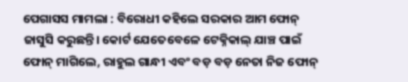ପେଗାସସ ମାମଲା : ବିରୋଧୀ କହିଲେ ସରକାର ଆମ ଫୋନ୍ ଜାସୁସି କରୁଛନ୍ତି। କୋର୍ଟ ଯେତେବେଳେ ଟେକ୍ନିକାଲ୍ ଯାଞ୍ଚ ପାଇଁ ଫୋନ୍ ମାଗିଲେ, ରାହୁଲ ଗାନ୍ଧୀ ଏବଂ ବଡ଼ ବଡ଼ ନେତା ନିଜ ଫୋନ୍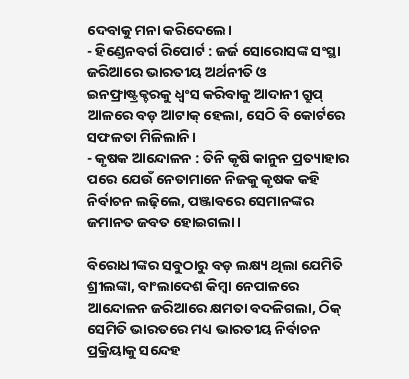ଦେବାକୁ ମନା କରିଦେଲେ।
- ହିଣ୍ଡେନବର୍ଗ ରିପୋର୍ଟ : ଜର୍ଜ ସୋରୋସଙ୍କ ସଂସ୍ଥା ଜରିଆରେ ଭାରତୀୟ ଅର୍ଥନୀତି ଓ ଇନଫ୍ରାଷ୍ଟ୍ରକ୍ଚରକୁ ଧ୍ୱଂସ କରିବାକୁ ଆଦାନୀ ଗ୍ରୁପ୍ ଆଳରେ ବଡ଼ ଆଟାକ୍ ହେଲା, ସେଠି ବି କୋର୍ଟରେ ସଫଳତା ମିଳିଲାନି।
- କୃଷକ ଆନ୍ଦୋଳନ : ତିନି କୃଷି କାନୁନ ପ୍ରତ୍ୟାହାର ପରେ ଯେଉଁ ନେତାମାନେ ନିଜକୁ କୃଷକ କହି ନିର୍ବାଚନ ଲଢ଼ିଲେ, ପଞ୍ଜାବରେ ସେମାନଙ୍କର ଜମାନତ ଜବତ ହୋଇଗଲା।

ବିରୋଧୀଙ୍କର ସବୁଠାରୁ ବଡ଼ ଲକ୍ଷ୍ୟ ଥିଲା ଯେମିତି ଶ୍ରୀଲଙ୍କା, ବାଂଲାଦେଶ କିମ୍ବା ନେପାଳରେ ଆନ୍ଦୋଳନ ଜରିଆରେ କ୍ଷମତା ବଦଳିଗଲା, ଠିକ୍ ସେମିତି ଭାରତରେ ମଧ୍ୟ ଭାରତୀୟ ନିର୍ବାଚନ ପ୍ରକ୍ରିୟାକୁ ସନ୍ଦେହ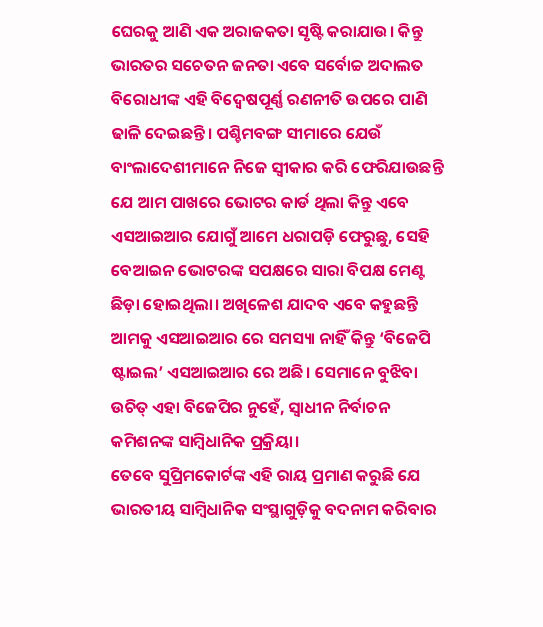ଘେରକୁ ଆଣି ଏକ ଅରାଜକତା ସୃଷ୍ଟି କରାଯାଉ। କିନ୍ତୁ ଭାରତର ସଚେତନ ଜନତା ଏବେ ସର୍ବୋଚ୍ଚ ଅଦାଲତ ବିରୋଧୀଙ୍କ ଏହି ବିଦ୍ୱେଷପୂର୍ଣ୍ଣ ରଣନୀତି ଉପରେ ପାଣି ଢାଳି ଦେଇଛନ୍ତି। ପଶ୍ଚିମବଙ୍ଗ ସୀମାରେ ଯେଉଁ ବାଂଲାଦେଶୀମାନେ ନିଜେ ସ୍ୱୀକାର କରି ଫେରିଯାଉଛନ୍ତି ଯେ ଆମ ପାଖରେ ଭୋଟର କାର୍ଡ ଥିଲା କିନ୍ତୁ ଏବେ ଏସଆଇଆର ଯୋଗୁଁ ଆମେ ଧରାପଡ଼ି ଫେରୁଛୁ, ସେହି ବେଆଇନ ଭୋଟରଙ୍କ ସପକ୍ଷରେ ସାରା ବିପକ୍ଷ ମେଣ୍ଟ ଛିଡ଼ା ହୋଇଥିଲା। ଅଖିଳେଶ ଯାଦବ ଏବେ କହୁଛନ୍ତି ଆମକୁ ଏସଆଇଆର ରେ ସମସ୍ୟା ନାହିଁ କିନ୍ତୁ ‘ବିଜେପି ଷ୍ଟାଇଲ’ ଏସଆଇଆର ରେ ଅଛି। ସେମାନେ ବୁଝିବା ଉଚିତ୍ ଏହା ବିଜେପିର ନୁହେଁ, ସ୍ୱାଧୀନ ନିର୍ବାଚନ କମିଶନଙ୍କ ସାମ୍ବିଧାନିକ ପ୍ରକ୍ରିୟା।
ତେବେ ସୁପ୍ରିମକୋର୍ଟଙ୍କ ଏହି ରାୟ ପ୍ରମାଣ କରୁଛି ଯେ ଭାରତୀୟ ସାମ୍ବିଧାନିକ ସଂସ୍ଥାଗୁଡ଼ିକୁ ବଦନାମ କରିବାର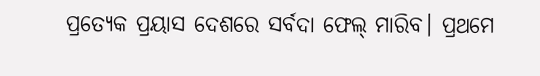ପ୍ରତ୍ୟେକ ପ୍ରୟାସ ଦେଶରେ ସର୍ବଦା ଫେଲ୍ ମାରିବ। ପ୍ରଥମେ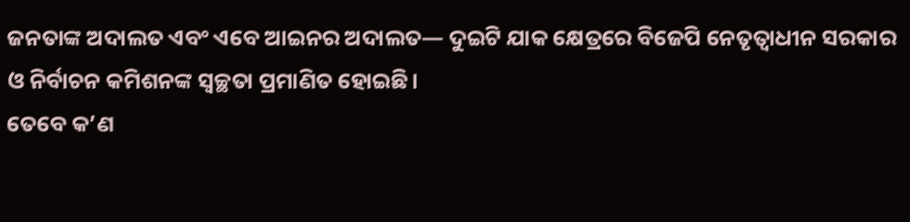ଜନତାଙ୍କ ଅଦାଲତ ଏବଂ ଏବେ ଆଇନର ଅଦାଲତ— ଦୁଇଟି ଯାକ କ୍ଷେତ୍ରରେ ବିଜେପି ନେତୃତ୍ୱାଧୀନ ସରକାର ଓ ନିର୍ବାଚନ କମିଶନଙ୍କ ସ୍ୱଚ୍ଛତା ପ୍ରମାଣିତ ହୋଇଛି।
ତେବେ କ’ଣ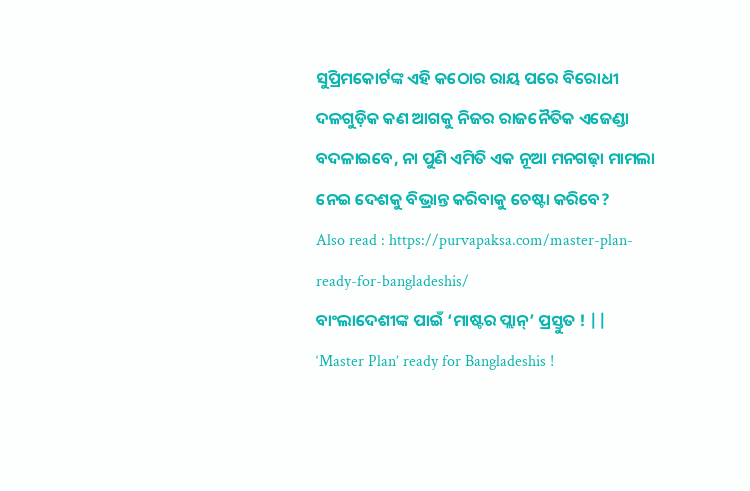ସୁପ୍ରିମକୋର୍ଟଙ୍କ ଏହି କଠୋର ରାୟ ପରେ ବିରୋଧୀ ଦଳଗୁଡ଼ିକ କଣ ଆଗକୁ ନିଜର ରାଜନୈତିକ ଏଜେଣ୍ଡା ବଦଳାଇବେ, ନା ପୁଣି ଏମିତି ଏକ ନୂଆ ମନଗଢ଼ା ମାମଲା ନେଇ ଦେଶକୁ ବିଭ୍ରାନ୍ତ କରିବାକୁ ଚେଷ୍ଟା କରିବେ?
Also read : https://purvapaksa.com/master-plan-ready-for-bangladeshis/
ବାଂଲାଦେଶୀଙ୍କ ପାଇଁ ‘ମାଷ୍ଟର ପ୍ଲାନ୍’ ପ୍ରସ୍ତୁତ ! || ‘Master Plan’ ready for Bangladeshis !